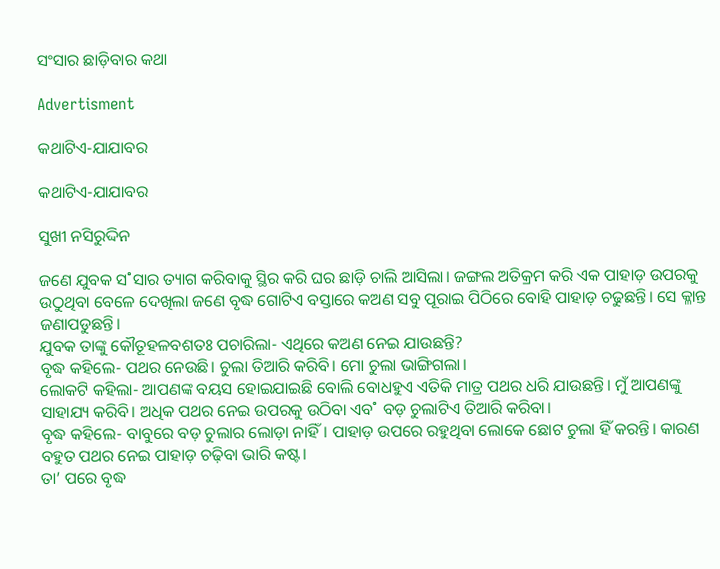ସଂସାର ଛାଡ଼ିବାର କଥା

Advertisment

କଥାଟିଏ-ଯାଯାବର

କଥାଟିଏ-ଯାଯାବର

ସୁଖୀ ନସିରୁଦ୍ଦିନ

ଜଣେ ଯୁବକ ସ˚ସାର ତ୍ୟାଗ କରିବାକୁ ସ୍ଥିର କରି ଘର ଛାଡ଼ି ଚାଲି ଆସିଲା। ଜଙ୍ଗଲ ଅତିକ୍ରମ କରି ଏକ ପାହାଡ଼ ଉପରକୁ ଉଠୁଥିବା ବେଳେ ଦେଖିଲା ଜଣେ ବୃଦ୍ଧ ଗୋଟିଏ ବସ୍ତାରେ କଅଣ ସବୁ ପୂରାଇ ପିଠିରେ ବୋହି ପାହାଡ଼ ଚଢୁଛନ୍ତି। ସେ କ୍ଳାନ୍ତ ଜଣାପଡୁଛନ୍ତି।
ଯୁବକ ତାଙ୍କୁ କୌତୂହଳବଶତଃ ପଚାରିଲା- ଏଥିରେ କଅଣ ନେଇ ଯାଉଛନ୍ତି?
ବୃଦ୍ଧ କହିଲେ- ପଥର ନେଉଛି। ଚୁଲା ତିଆରି କରିବି। ମୋ ଚୁଲା ଭାଙ୍ଗିଗଲା।
ଲୋକଟି କହିଲା- ଆପଣଙ୍କ ବୟସ ହୋଇଯାଇଛି ବୋଲି ବୋଧହୁଏ ଏତିକି ମାତ୍ର ପଥର ଧରି ଯାଉଛନ୍ତି। ମୁଁ ଆପଣଙ୍କୁ ସାହାଯ୍ୟ କରିବି। ଅଧିକ ପଥର ନେଇ ଉପରକୁ ଉଠିବା ଏବ˚ ବଡ଼ ଚୁଲାଟିଏ ତିଆରି କରିବା।
ବୃଦ୍ଧ କହିଲେ- ବାବୁରେ ବଡ଼ ଚୁଲାର ଲୋଡ଼ା ନାହିଁ। ପାହାଡ଼ ଉପରେ ରହୁଥିବା ଲୋକେ ଛୋଟ ଚୁଲା ହିଁ କରନ୍ତି। କାରଣ ବହୁତ ପଥର ନେଇ ପାହାଡ଼ ଚଢ଼ିବା ଭାରି କଷ୍ଟ।
ତା’ ପରେ ବୃଦ୍ଧ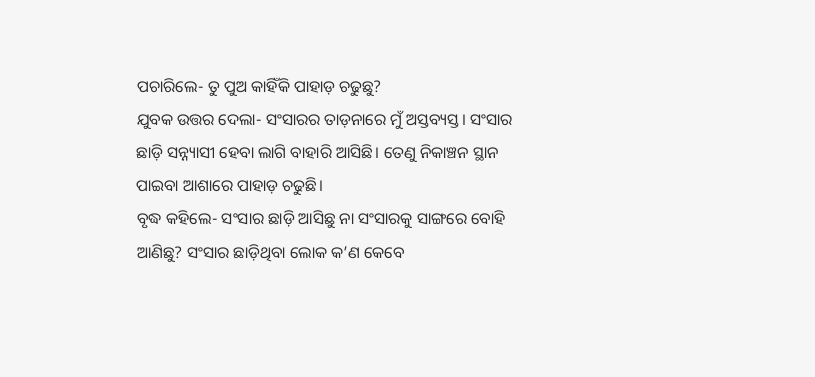ପଚାରିଲେ- ତୁ ପୁଅ କାହିଁକି ପାହାଡ଼ ଚଢୁଛୁ?
ଯୁବକ ଉତ୍ତର ଦେଲା- ସଂସାରର ତାଡ଼ନାରେ ମୁଁ ଅସ୍ତବ୍ୟସ୍ତ। ସଂସାର ଛାଡ଼ି ସନ୍ନ୍ୟାସୀ ହେବା ଲାଗି ବାହାରି ଆସିଛି। ତେଣୁ ନିକାଞ୍ଚନ ସ୍ଥାନ ପାଇବା ଆଶାରେ ପାହାଡ଼ ଚଢୁଛି।
ବୃଦ୍ଧ କହିଲେ- ସଂସାର ଛାଡ଼ି ଆସିଛୁ ନା ସଂସାରକୁ ସାଙ୍ଗରେ ବୋହି ଆଣିଛୁ? ସଂସାର ଛାଡ଼ିଥିବା ଲୋକ କ’ଣ କେବେ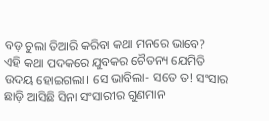ବଡ଼ ଚୁଲା ତିଆରି କରିବା କଥା ମନରେ ଭାବେ?
ଏହି କଥା ପଦକରେ ଯୁବକର ଚୈତନ୍ୟ ଯେମିତି ଉଦୟ ହୋଇଗଲା। ସେ ଭାବିଲା- ସତେ ତ! ସଂସାର ଛାଡ଼ି ଆସିଛି ସିନା ସଂସାରୀର ଗୁଣମାନ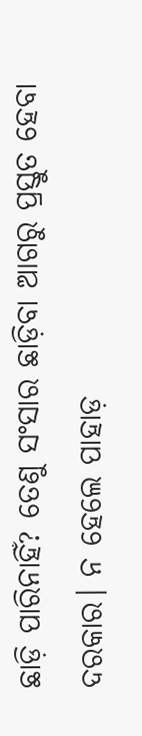ଛାଡ଼ି ପାରିନାହିଁ? ତେଣୁ ସଂସାର ଛାଡ଼ିବା ଆଗରୁ ପ୍ରସ୍ତୁତ ହେବା ଦରକାର। ନ ହେଲେ ପାହାଡ଼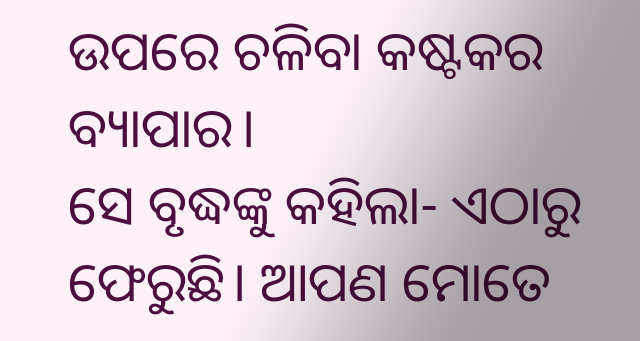ଉପରେ ଚଳିବା କଷ୍ଟକର ବ୍ୟାପାର।
ସେ ବୃଦ୍ଧଙ୍କୁ କହିଲା- ଏଠାରୁ ଫେରୁଛି। ଆପଣ ମୋତେ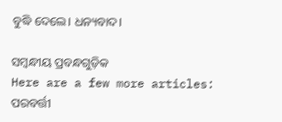ବୁଦ୍ଧି ଦେଲେ। ଧନ୍ୟବାଦ।

ସମ୍ବନ୍ଧୀୟ ପ୍ରବନ୍ଧଗୁଡ଼ିକ
Here are a few more articles:
ପରବର୍ତ୍ତୀ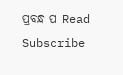ପ୍ରବନ୍ଧ ପ Read
Subscribe